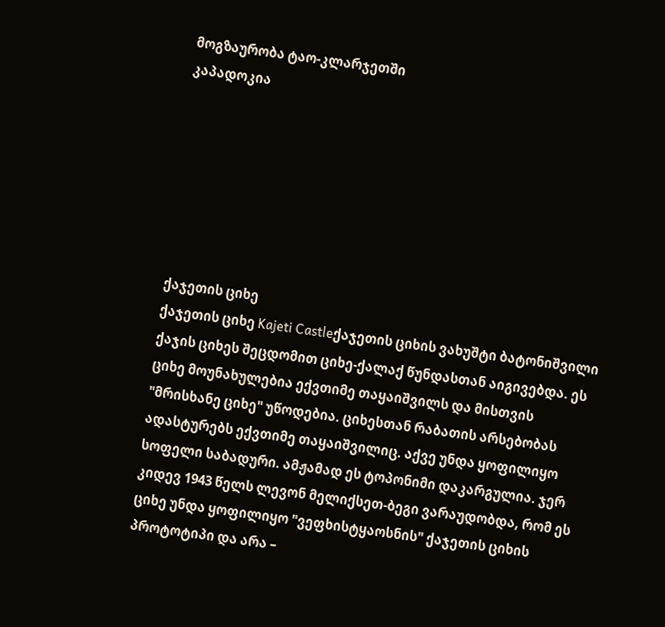მოგზაურობა ტაო-კლარჯეთში
კაპადოკია







ქაჯეთის ციხე
ქაჯეთის ციხე Kajeti Castleქაჯეთის ციხის ვახუშტი ბატონიშვილი ქაჯის ციხეს შეცდომით ციხე-ქალაქ წუნდასთან აიგივებდა. ეს ციხე მოუნახულებია ექვთიმე თაყაიშვილს და მისთვის "მრისხანე ციხე" უწოდებია. ციხესთან რაბათის არსებობას ადასტურებს ექვთიმე თაყაიშვილიც. აქვე უნდა ყოფილიყო სოფელი საბადური. ამჟამად ეს ტოპონიმი დაკარგულია. ჯერ კიდევ 1943 წელს ლევონ მელიქსეთ-ბეგი ვარაუდობდა, რომ ეს ციხე უნდა ყოფილიყო "ვეფხისტყაოსნის" ქაჯეთის ციხის პროტოტიპი და არა –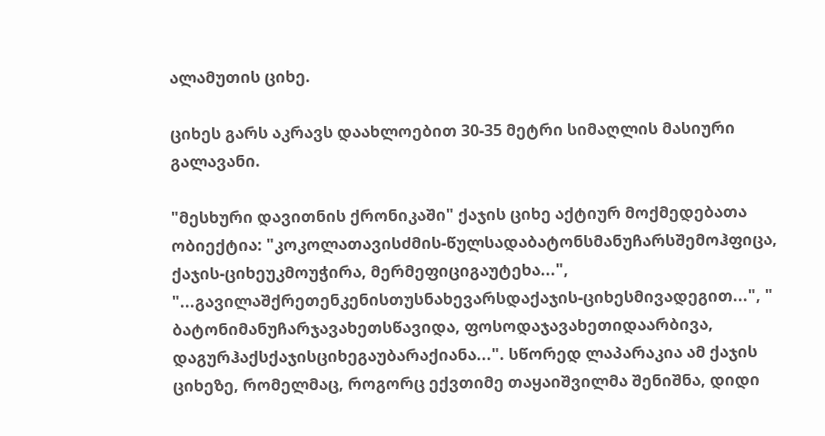ალამუთის ციხე.

ციხეს გარს აკრავს დაახლოებით 30-35 მეტრი სიმაღლის მასიური გალავანი.

"მესხური დავითნის ქრონიკაში" ქაჯის ციხე აქტიურ მოქმედებათა ობიექტია: "კოკოლათავისძმის-წულსადაბატონსმანუჩარსშემოჰფიცა, ქაჯის-ციხეუკმოუჭირა, მერმეფიციგაუტეხა...", "...გავილაშქრეთენკენისთუსნახევარსდაქაჯის-ციხესმივადეგით...", " ბატონიმანუჩარჯავახეთსწავიდა, ფოსოდაჯავახეთიდაარბივა, დაგურჰაქსქაჯისციხეგაუბარაქიანა...". სწორედ ლაპარაკია ამ ქაჯის ციხეზე, რომელმაც, როგორც ექვთიმე თაყაიშვილმა შენიშნა, დიდი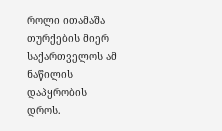როლი ითამაშა თურქების მიერ საქართველოს ამ ნაწილის დაპყრობის დროს.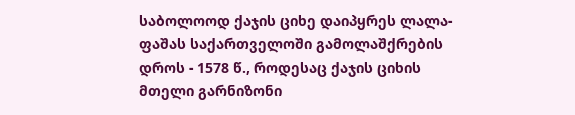საბოლოოდ ქაჯის ციხე დაიპყრეს ლალა-ფაშას საქართველოში გამოლაშქრების დროს - 1578 წ., როდესაც ქაჯის ციხის მთელი გარნიზონი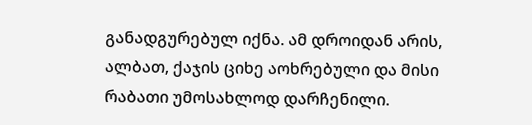განადგურებულ იქნა. ამ დროიდან არის, ალბათ, ქაჯის ციხე აოხრებული და მისი რაბათი უმოსახლოდ დარჩენილი.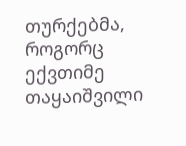თურქებმა, როგორც ექვთიმე თაყაიშვილი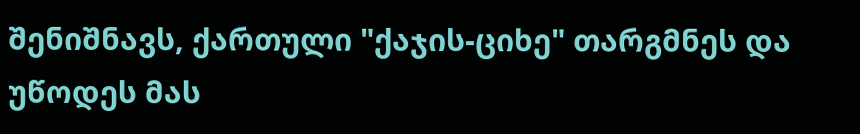შენიშნავს, ქართული "ქაჯის-ციხე" თარგმნეს და უწოდეს მას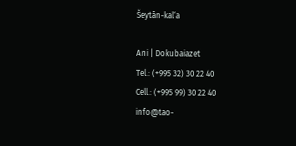Šeytān-kal‘a

Ani | Dokubaiazet
Tel.: (+995 32) 30 22 40
Cell.: (+995 99) 30 22 40
info@tao-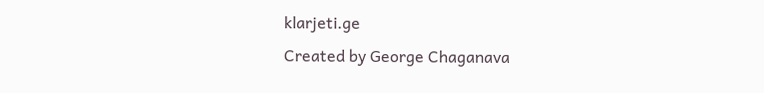klarjeti.ge
Created by George Chaganava